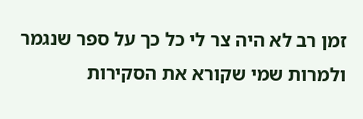זמן רב לא היה צר לי כל כך על ספר שנגמר ולמרות שמי שקורא את הסקירות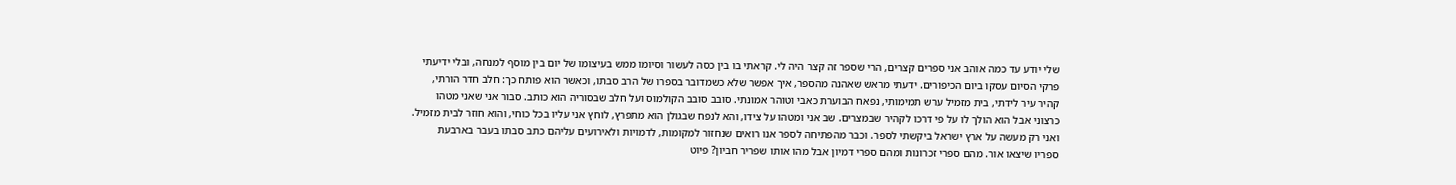שלי יודע עד כמה אוהב אני ספרים קצרים, הרי שספר זה קצר היה לי. קראתי בו בין כסה לעשור וסיומו ממש בעיצומו של יום בין מוסף למנחה, ובלי ידיעתי פרקי הסיום עסקו ביום הכיפורים. ידעתי מראש שאהנה מהספר, איך אפשר שלא כשמדובר בספרו של הרב סבתו, וכאשר הוא פותח כך: חלב חדר הורתי, קהיר עיר לידתי, בית מזמיל ערש תמימותי, נפאח הבוערת כאבי וטוהר אמונתי. סובב סובב הקולמוס ועל חלב שבסוריה הוא כותב. סבור אני שאני מטהו כרצוני אבל הוא הולך לו על פי דרכו לקהיר שבמצרים. שב אני ומטהו על צידו, והא לנפח שבגולן הוא מתפרץ, לוחץ אני עליו בכל כוחי, והוא חוזר לבית מזמיל. ואני רק מעשה על ארץ ישראל ביקשתי לספר. וכבר מהפתיחה לספר אנו רואים שנחזור למקומות, לדמויות ולאירועים עליהם כתב סבתו בעבר בארבעת ספריו שיצאו אור. מהם ספרי זכרונות ומהם ספרי דמיון אבל מהו אותו שפריר חביון? פיוט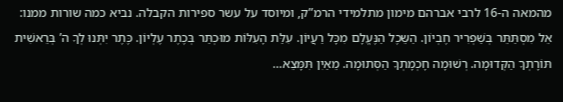מהמאה ה-16 לרבי אברהם מימון מתלמידי הרמ”ק, ומיוסד על עשר ספירות הקבלה. נביא כמה שורות ממנו: אֵל מִסְתַּתֵּר בְּשַׁפְרִיר חֶבְיוֹן. הַשֵּכֶל הַנֶּעֱלָם מִכָּל רַעֲיוֹן. עִלַּת הָעִלּוֹת מוּכְתַּר בְּכֶתֶר עֶלְיוֹן. כֶּתֶר יִתְּנוּ לְךָ ה’ בְּרֵאשִׁית תּוֹרָתְךָ הַקְּדוּמָה. רְשׁוּמָה חָכְמָתְךָ הַסְּתוּמָה. מֵאַיִן תִּמָּצֵא…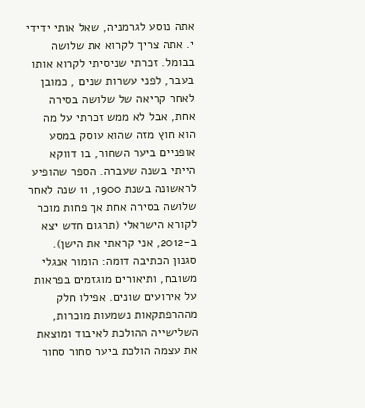אתה נוסע לגרמניה, שאל אותי ידידי י. אתה צריך לקרוא את שלושה בבומל. זכרתי שניסיתי לקרוא אותו בעבר, לפני עשרות שנים , כמובן לאחר קריאה של שלושה בסירה אחת, אבל לא ממש זכרתי על מה הוא חוץ מזה שהוא עוסק במסע אופניים ביער השחור, בו דווקא הייתי בשנה שעברה. הספר שהופיע לראשונה בשנת 1900, 11 שנה לאחר שלושה בסירה אחת אך פחות מוכר לקורא הישראלי (תרגום חדש יצא ב-2012, אני קראתי את הישן). סגנון הכתיבה דומה: הומור אנגלי משובח, ותיאורים מוגזמים בפראות על אירועים שונים. אפילו חלק מההרפתקאות נשמעות מוכרות, השלישייה ההולכת לאיבוד ומוצאת את עצמה הולכת ביער סחור סחור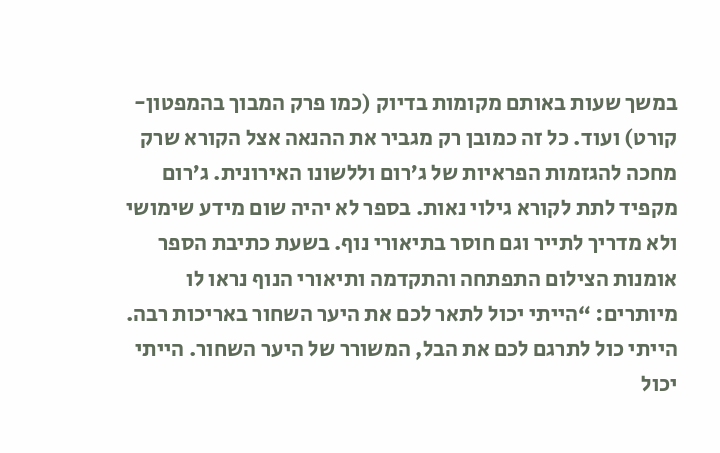במשך שעות באותם מקומות בדיוק (כמו פרק המבוך בהמפטון-קורט) ועוד. כל זה כמובן רק מגביר את ההנאה אצל הקורא שרק מחכה להגזמות הפראיות של ג’רום וללשונו האירונית. ג’רום מקפיד לתת לקורא גילוי נאות. בספר לא יהיה שום מידע שימושי ולא מדריך לתייר וגם חוסר בתיאורי נוף. בשעת כתיבת הספר אומנות הצילום התפתחה והתקדמה ותיאורי הנוף נראו לו מיותרים: “הייתי יכול לתאר לכם את היער השחור באריכות רבה. הייתי כול לתרגם לכם את הבל, המשורר של היער השחור. הייתי יכול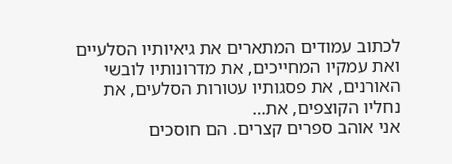לכתוב עמודים המתארים את גיאיותיו הסלעיים ואת עמקיו המחייכים, את מדרונותיו לובשי האורנים, את פסגותיו עטורות הסלעים, את נחליו הקוצפים, את…
אני אוהב ספרים קצרים. הם חוסכים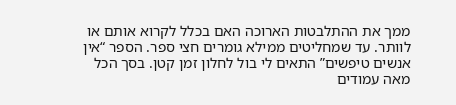ממך את ההתלבטות הארוכה האם בכלל לקרוא אותם או לוותר. עד שמחליטים ממילא גומרים חצי ספר. הספר “אין אנשים טיפשים” התאים לי בול לחלון זמן קטן. בסך הכל מאה עמודים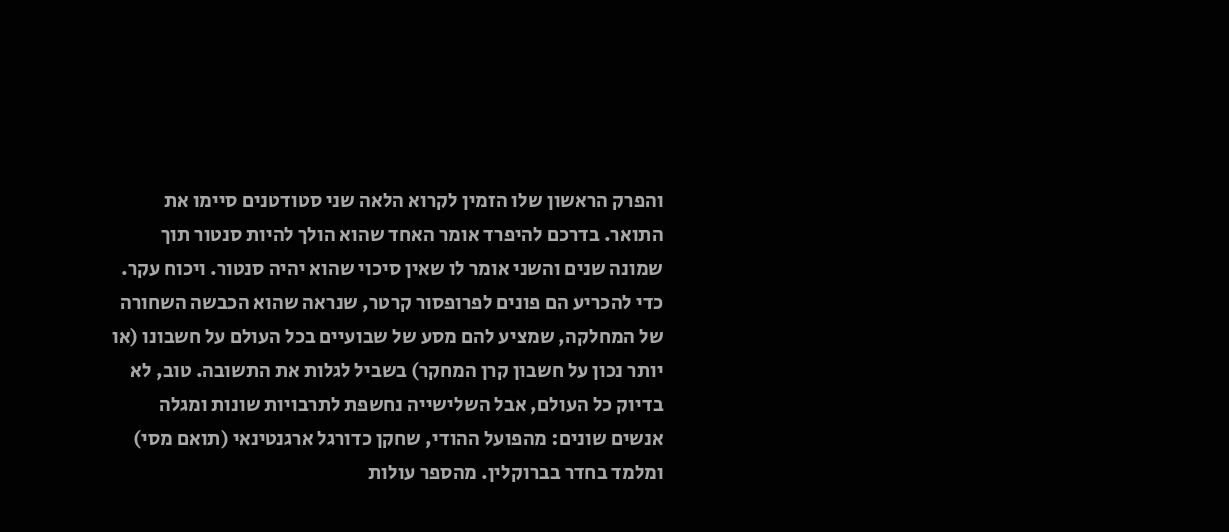והפרק הראשון שלו הזמין לקרוא הלאה שני סטודטנים סיימו את התואר. בדרכם להיפרד אומר האחד שהוא הולך להיות סנטור תוך שמונה שנים והשני אומר לו שאין סיכוי שהוא יהיה סנטור. ויכוח עקר. כדי להכריע הם פונים לפרופסור קרטר, שנראה שהוא הכבשה השחורה של המחלקה, שמציע להם מסע של שבועיים בכל העולם על חשבונו (או יותר נכון על חשבון קרן המחקר) בשביל לגלות את התשובה. טוב, לא בדיוק כל העולם, אבל השלישייה נחשפת לתרבויות שונות ומגלה אנשים שונים: מהפועל ההודי, שחקן כדורגל ארגנטינאי (תואם מסי) ומלמד בחדר בברוקלין. מהספר עולות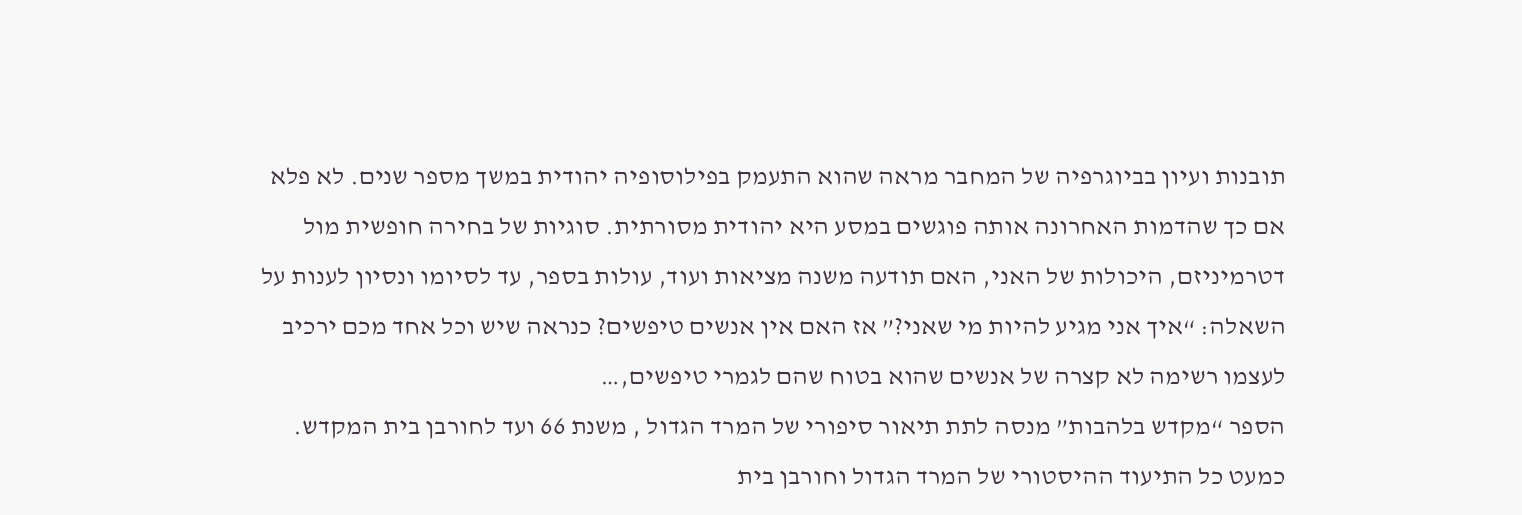תובנות ועיון בביוגרפיה של המחבר מראה שהוא התעמק בפילוסופיה יהודית במשך מספר שנים. לא פלא אם כך שהדמות האחרונה אותה פוגשים במסע היא יהודית מסורתית. סוגיות של בחירה חופשית מול דטרמיניזם, היכולות של האני, האם תודעה משנה מציאות ועוד, עולות בספר, עד לסיומו ונסיון לענות על השאלה: “איך אני מגיע להיות מי שאני?” אז האם אין אנשים טיפשים? כנראה שיש וכל אחד מכם ירכיב לעצמו רשימה לא קצרה של אנשים שהוא בטוח שהם לגמרי טיפשים,…
הספר “מקדש בלהבות” מנסה לתת תיאור סיפורי של המרד הגדול , משנת 66 ועד לחורבן בית המקדש. כמעט כל התיעוד ההיסטורי של המרד הגדול וחורבן בית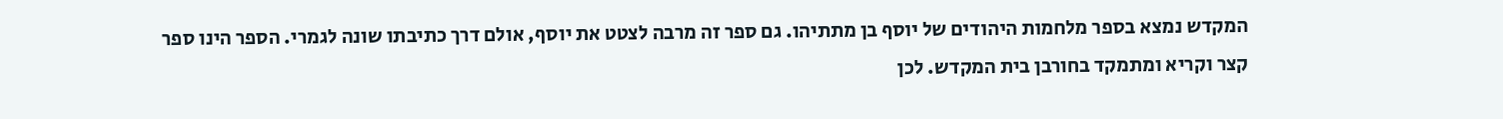המקדש נמצא בספר מלחמות היהודים של יוסף בן מתתיהו. גם ספר זה מרבה לצטט את יוסף, אולם דרך כתיבתו שונה לגמרי. הספר הינו ספר קצר וקריא ומתמקד בחורבן בית המקדש. לכן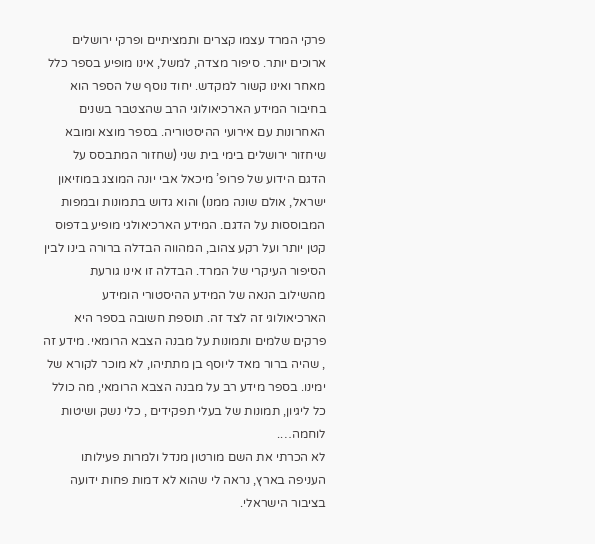פרקי המרד עצמו קצרים ותמציתיים ופרקי ירושלים ארוכים יותר. סיפור מצדה, למשל, אינו מופיע בספר כלל מאחר ואינו קשור למקדש. יחוד נוסף של הספר הוא בחיבור המידע הארכיאולוגי הרב שהצטבר בשנים האחרונות עם אירועי ההיסטוריה. בספר מוצא ומובא שיחזור ירושלים בימי בית שני (שחזור המתבסס על הדגם הידוע של פרופ’ מיכאל אבי יונה המוצג במוזיאון ישראל, אולם שונה ממנו) והוא גדוש בתמונות ובמפות המבוססות על הדגם. המידע הארכיאולגי מופיע בדפוס קטן יותר ועל רקע צהוב, המהווה הבדלה ברורה בינו לבין הסיפור העיקרי של המרד. הבדלה זו אינו גורעת מהשילוב הנאה של המידע ההיסטורי הומידע הארכיאולוגי זה לצד זה. תוספת חשובה בספר היא פרקים שלמים ותמונות על מבנה הצבא הרומאי. מידע זה , שהיה ברור מאד ליוסף בן מתתיהו, לא מוכר לקורא של ימינו. בספר מידע רב על מבנה הצבא הרומאי, מה כולל כל ליגיון, תמונות של בעלי תפקידים , כלי נשק ושיטות לוחמה….
לא הכרתי את השם מורטון מנדל ולמרות פעילותו העניפה בארץ, נראה לי שהוא לא דמות פחות ידועה בציבור הישראלי.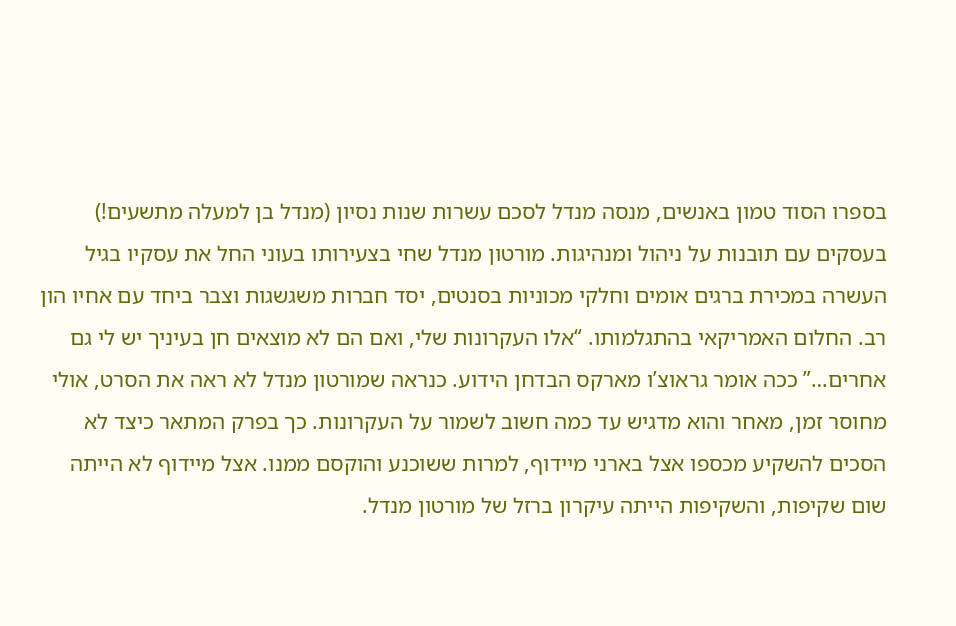בספרו הסוד טמון באנשים, מנסה מנדל לסכם עשרות שנות נסיון (מנדל בן למעלה מתשעים!) בעסקים עם תובנות על ניהול ומנהיגות. מורטון מנדל שחי בצעירותו בעוני החל את עסקיו בגיל העשרה במכירת ברגים אומים וחלקי מכוניות בסנטים, יסד חברות משגשגות וצבר ביחד עם אחיו הון רב. החלום האמריקאי בהתגלמותו. “אלו העקרונות שלי, ואם הם לא מוצאים חן בעיניך יש לי גם אחרים…” ככה אומר גראוצ’ו מארקס הבדחן הידוע. כנראה שמורטון מנדל לא ראה את הסרט, אולי מחוסר זמן, מאחר והוא מדגיש עד כמה חשוב לשמור על העקרונות. כך בפרק המתאר כיצד לא הסכים להשקיע מכספו אצל בארני מיידוף, למרות ששוכנע והוקסם ממנו. אצל מיידוף לא הייתה שום שקיפות, והשקיפות הייתה עיקרון ברזל של מורטון מנדל.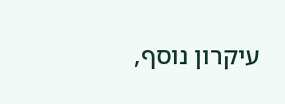עיקרון נוסף,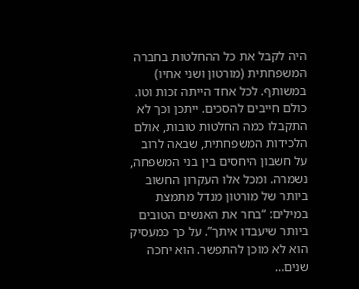היה לקבל את כל ההחלטות בחברה המשפחתית (מורטון ושני אחיו) במשותף. לכל אחד הייתה זכות וטו. כולם חייבים להסכים. ייתכן וכך לא התקבלו כמה החלטות טובות, אולם הלכידות המשפחתית, שבאה לרוב על חשבון היחסים בין בני המשפחה, נשמרה. ומכל אלו העקרון החשוב ביותר של מורטון מנדל מתמצת במילים: “בחר את האנשים הטובים ביותר שיעבדו איתך”. על כך כמעסיק הוא לא מוכן להתפשר. הוא יחכה שנים…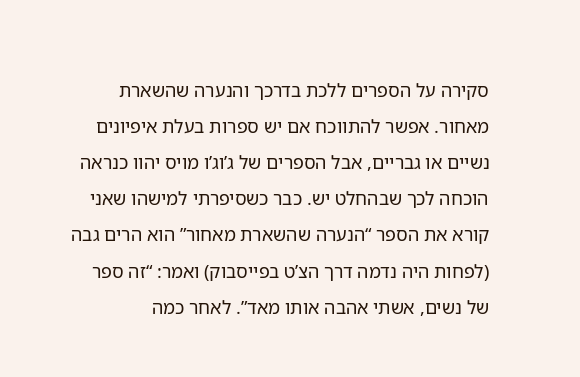סקירה על הספרים ללכת בדרכך והנערה שהשארת מאחור. אפשר להתווכח אם יש ספרות בעלת איפיונים נשיים או גבריים, אבל הספרים של ג’וג’ו מויס יהוו כנראה הוכחה לכך שבהחלט יש. כבר כשסיפרתי למישהו שאני קורא את הספר “הנערה שהשארת מאחור” הוא הרים גבה (לפחות היה נדמה דרך הצ’ט בפייסבוק) ואמר: “זה ספר של נשים, אשתי אהבה אותו מאד”. לאחר כמה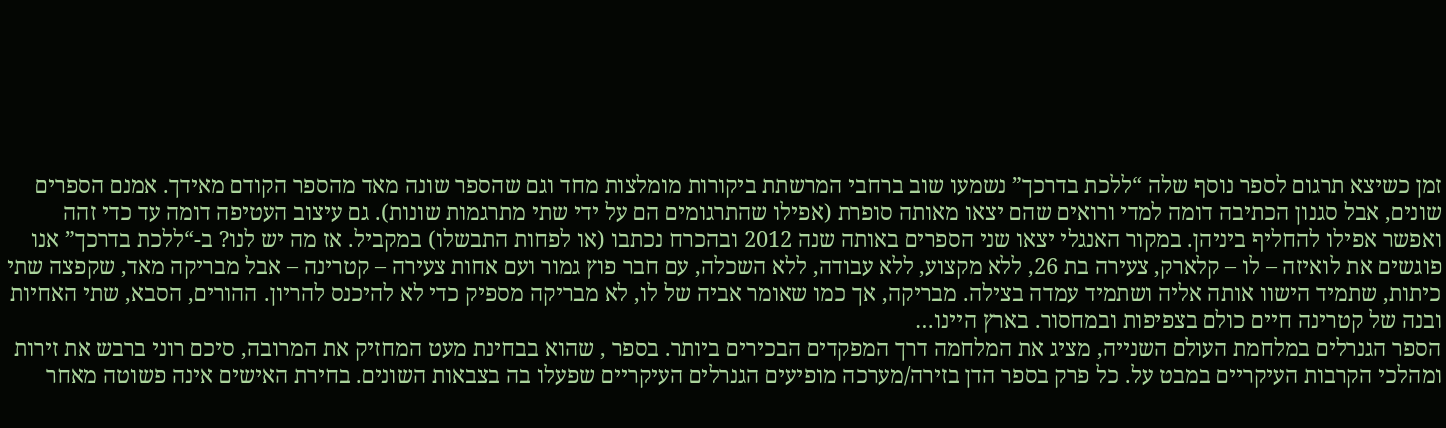זמן כשיצא תרגום לספר נוסף שלה “ללכת בדרכך” נשמעו שוב ברחבי המרשתת ביקורות מומלצות מחד וגם שהספר שונה מאד מהספר הקודם מאידך. אמנם הספרים שונים, אבל סגנון הכתיבה דומה למדי ורואים שהם יצאו מאותה סופרת (אפילו שהתרגומים הם על ידי שתי מתרגמות שונות). גם עיצוב העטיפה דומה עד כדי זהה ואפשר אפילו להחליף ביניהן. במקור האנגלי יצאו שני הספרים באותה שנה 2012 ובהכרח נכתבו (או לפחות התבשלו) במקביל. אז מה יש לנו? ב-“ללכת בדרכך” אנו פוגשים את לואיזה – לו – קלארק, צעירה בת 26, ללא מקצוע, ללא עבודה, ללא השכלה, עם חבר פוץ גמור ועם אחות צעירה – קטרינה – אבל מבריקה מאד, שקפצה שתי כיתות, שתמיד הישוו אותה אליה ושתמיד עמדה בצילה. מבריקה, אך כמו שאומר אביה של לו, לא מבריקה מספיק כדי לא להיכנס להריון. ההורים, הסבא, שתי האחיות ובנה של קטרינה חיים כולם בצפיפות ובמחסור. בארץ היינו…
הספר הגנרלים במלחמת העולם השנייה, מציג את המלחמה דרך המפקדים הבכירים ביותר. בספר , שהוא בבחינת מעט המחזיק את המרובה, סיכם רוני ברבש את זירות ומהלכי הקרבות העיקריים במבט על. כל פרק בספר הדן בזירה/מערכה מופיעים הגנרלים העיקריים שפעלו בה בצבאות השונים. בחירת האישים אינה פשוטה מאחר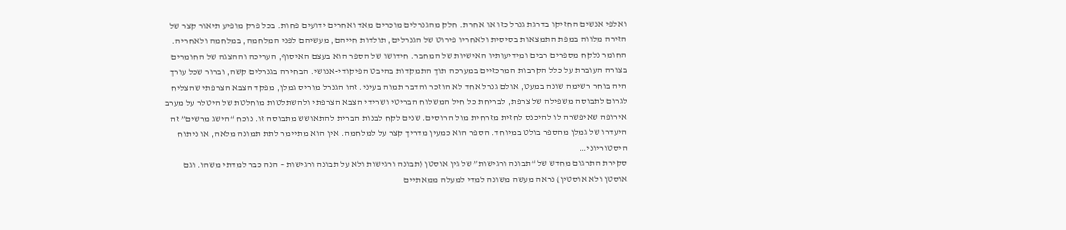ואלפי אנשים החזיקו בדרגת גנרל כזו או אחרת. חלק מהגנרלים מוכרים מאד ואחרים ידועים פחות. בכל פרק מופיע תיאור קצר של הזירה מלווה במפת התמצאות בסיסית ולאחריו פירוט של הגנרלים, תולדות חייהם, מעשיהם לפני המלחמה, במלחמה ולאחריה. החומר נלקח מספרים רבים ומידיעותיו האישיות של המחבר. חידושו של הספר הוא בעצם האיסוף, העריכה וההצגה של החומרים בצורה העוברת על כלל הקרבות המרכזיים במערכה תוך התמקדות בהיבט הפיקודי-אנושי. הבחירה בגנרלים קשה, וברור שכל עורך היה בוחר רשימה שונה במעט, אולם גנרל אחד לא הוזכר והדבר תמוה בעיני. זהו הגנרל מוריס גמלן, מפקד הצבא הצרפתי שהצליח לגרום לתבוסה משפילה של צרפת, לבריחת כל חיל המשלוח הבריטי ושרידי הצבא הצרפתי ולהשתלטות מוחלטת של היטלר על מערב אירופה שאיפשרה לו להיכנס לחזית מזרחית מול הרוסים. שנים לקח לבנות הברית להתאושש מתבוסה זו. נוכח “הישג מרשים” זה היעדרו של גמלן מהספר בולט במיוחד. הספר הוא כמעין מדריך קצר על למלחמה. אין הוא מתיימר לתת תמונה מלאה, או ניתוח היסטוריוני…
סקירת התרגום מחדש של “תבונה ורגישות” של גין אוסטן (תבונה ורגישות ולא על תבונה ורגישות – הנה כבר למדתי משהו. וגם אוסטן ולא אוסטין) נראה מעשה משונה למדי למעלה ממאתיים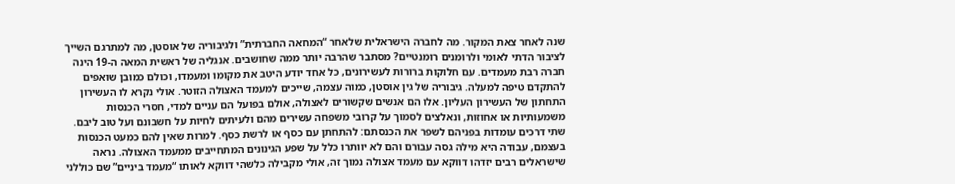שנה לאחר צאת המקור. מה לחברה הישראלית שלאחר “המחאה החברתית” ולגיבוריה של אוסטן, מה למתרגם השייך לציבור הדתי לאומי ולרומנים רומנטיים? מסתבר שהרבה יותר ממה שחושבים. אנגליה של ראשית המאה ה-19 הינה חברה רבת מעמדים. עם חלוקות ברורות לעשירונים, כל אחד יודע היטב את מקומו ומעמדו, וכולם כמובן שואפים להתקדם טיפה למעלה. גיבוריה של גין אוסטן, כמוה עצמה, שייכים למעמד האצולה הזוטר. אולי נקרא לו העשירון התחתון של העשירון העליון. אלו הם אנשים שקשורים לאצולה, אולם בפועל הם עניים למדי, חסרי הכנסות משמעותיות או אחוזות, ונאלצים לסמוך על קרובי משפחה עשירים מהם ולעיתים לחיות על חשבונם ועל טוב ליבם. שתי דרכים עומדות בפניהם לשפר את הכנסתם: להתחתן עם כסף או לרשת כסף. למרות שאין להם כמעט הכנסות בעצמם, עבודה היא מילה גסה עבורם והם לא יוותרו כלל על שפע הגינונים המתחייבים ממעמד האצולה. נראה שישראלים רבים יזדהו דווקא עם מעמד אצולה נמוך זה, אולי מקבילה כלשהי דווקא לאותו “מעמד ביניים” שם כוללני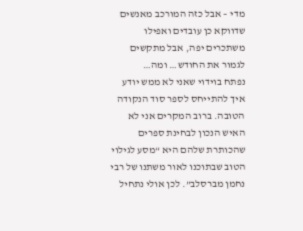מדי – אבל כזה המורכב מאנשים שדווקא כן עובדים ואפילו משתכרים יפה, אבל מתקשים לגמור את החודש… ומה…
נפתח בוידוי שאני לא ממש יודע איך להתייחס לספר סוד הנקודה הטובה. ברוב המקרים אני לא האיש הנכון לבחינת ספרים שהכותרת שלהם היא “מסע לגילוי הטוב שבתוכנו לאור משתנו של רבי נחמן מברסלב”. לכן אולי נתחיל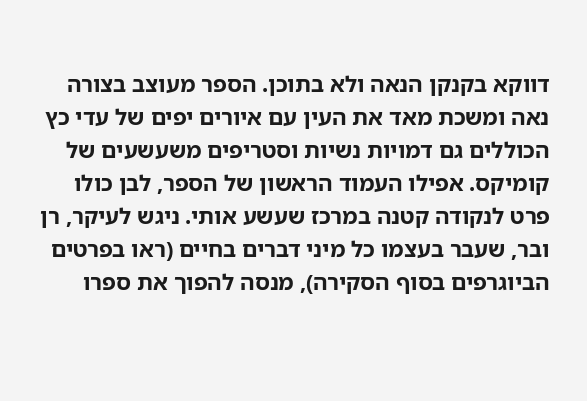דווקא בקנקן הנאה ולא בתוכן. הספר מעוצב בצורה נאה ומשכת מאד את העין עם איורים יפים של עדי כץ הכוללים גם דמויות נשיות וסטריפים משעשעים של קומיקס. אפילו העמוד הראשון של הספר, לבן כולו פרט לנקודה קטנה במרכז שעשע אותי. ניגש לעיקר, רן ובר, שעבר בעצמו כל מיני דברים בחיים (ראו בפרטים הביוגרפים בסוף הסקירה), מנסה להפוך את ספרו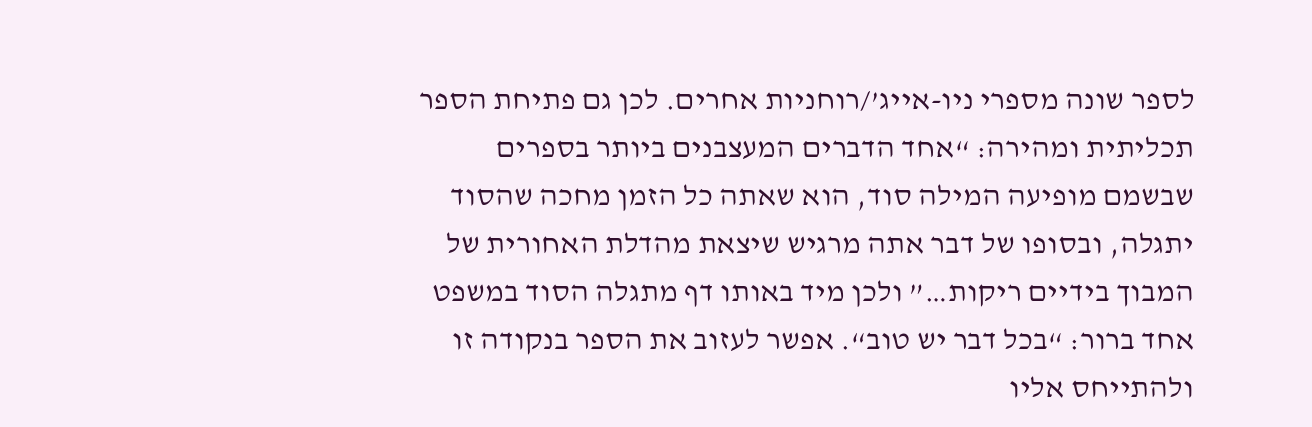לספר שונה מספרי ניו-אייג’/רוחניות אחרים. לכן גם פתיחת הספר תכליתית ומהירה: “אחד הדברים המעצבנים ביותר בספרים שבשמם מופיעה המילה סוד, הוא שאתה כל הזמן מחכה שהסוד יתגלה, ובסופו של דבר אתה מרגיש שיצאת מהדלת האחורית של המבוך בידיים ריקות…” ולכן מיד באותו דף מתגלה הסוד במשפט אחד ברור: “בכל דבר יש טוב“. אפשר לעזוב את הספר בנקודה זו ולהתייחס אליו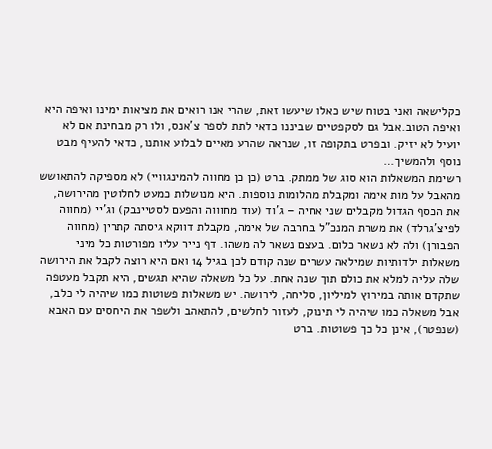כקלישאה ואני בטוח שיש כאלו שיעשו זאת, שהרי אנו רואים את מציאות ימינו ואיפה היא ואיפה הטוב.אבל גם לסקפטיים שביננו כדאי לתת לספר צ’אנס, ולו רק מבחינת אם לא יועיל לא יזיק. ובפרט בתקופה זו, שנראה שהרע מאיים לבלוע אותנו, כדאי להעיף מבט נוסף ולהמשיך…
רשימת המשאלות הוא סוג של ממתק. ברט (כן כן מחווה להמינגוויי) לא מספיקה להתאושש מהאבל על מות אימה ומקבלת מהלומות נוספות. היא מנושלות כמעט לחלוטין מהירושה, את הכסף הגדול מקבלים שני אחיה – ג’וד (עוד מחוווה והפעם לסטיינבק) וג’יי (מחווה לפיצ’גרלד) את משרת המנכ”ל בחרבה של אימה, מקבלת דווקא גיסתה קתרין (מחווה הפבורן) ולה לא נשאר כלום. בעצם נשאר לה משהו. דף נייר עליו מפורטות כל מיני משאלות ילדותיות שמילאה עשרים שנה קודם לכן בגיל 14 ואם היא רוצה לקבל את הירושה שלה עליה למלא את כולם תוך שנה אחת. על כל משאלה שהיא תגשים, היא תקבל מעטפה שתקדם אותה במירוץ למיליון, סליחה, לירושה. יש משאלות פשוטות כמו שיהיה לי כלב, אבל משאלה כמו שיהיה לי תינוק, לעזור לחלשים, להתאהב ולשפר את היחסים עם האבא (שנפטר), אינן כל כך פשוטות. ברט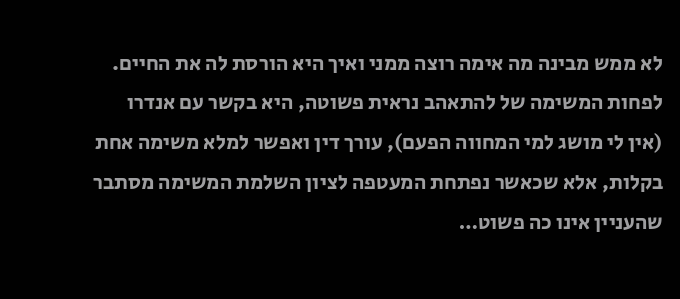לא ממש מבינה מה אימה רוצה ממני ואיך היא הורסת לה את החיים. לפחות המשימה של להתאהב נראית פשוטה, היא בקשר עם אנדרו (אין לי מושג למי המחווה הפעם), עורך דין ואפשר למלא משימה אחת בקלות, אלא שכאשר נפתחת המעטפה לציון השלמת המשימה מסתבר שהעניין אינו כה פשוט…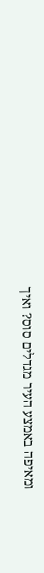ומאיפה באמצע העיר מגדלים סוס? ואיך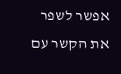אפשר לשפר את הקשר עם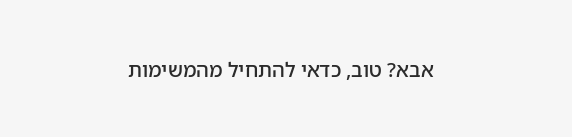אבא? טוב, כדאי להתחיל מהמשימות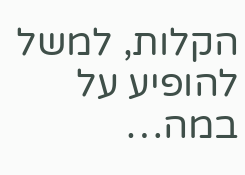הקלות, למשל להופיע על במה…